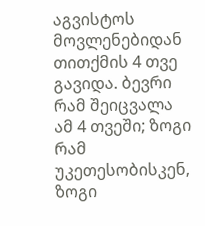აგვისტოს მოვლენებიდან თითქმის 4 თვე გავიდა. ბევრი რამ შეიცვალა ამ 4 თვეში; ზოგი რამ უკეთესობისკენ, ზოგი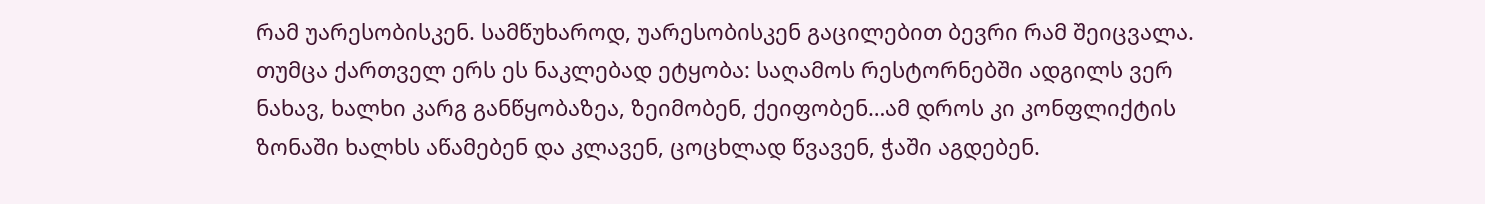რამ უარესობისკენ. სამწუხაროდ, უარესობისკენ გაცილებით ბევრი რამ შეიცვალა. თუმცა ქართველ ერს ეს ნაკლებად ეტყობა: საღამოს რესტორნებში ადგილს ვერ ნახავ, ხალხი კარგ განწყობაზეა, ზეიმობენ, ქეიფობენ…ამ დროს კი კონფლიქტის ზონაში ხალხს აწამებენ და კლავენ, ცოცხლად წვავენ, ჭაში აგდებენ.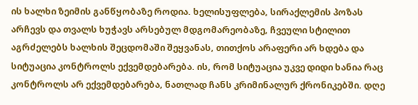ის ხალხი ზეიმის განწყობაზე როდია. ხელისუფლება, სირაქლემის პოზას არჩევს და თვალს ხუჭავს არსებულ მდგომარეობაზე, ჩვეული სტილით აგრძელებს ხალხის შეცდომაში შეყვანას, თითქოს არაფერი არ ხდება და სიტუაცია კონტროლს ექვემდებარება. ის, რომ სიტუაცია უკვე დიდი ხანია რაც კონტროლს არ ექვემდებარება, ნათლად ჩანს კრიმინალურ ქრონიკებში. დღე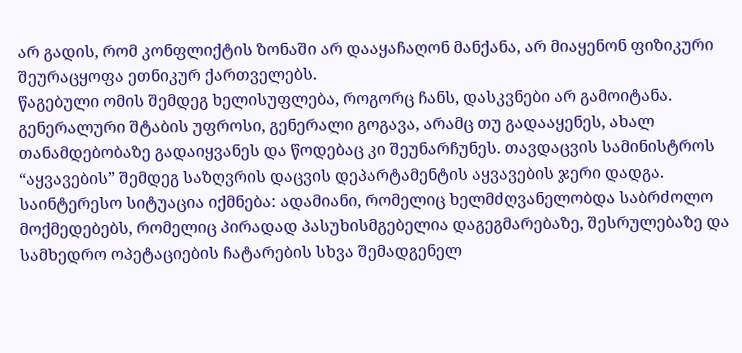არ გადის, რომ კონფლიქტის ზონაში არ დააყაჩაღონ მანქანა, არ მიაყენონ ფიზიკური შეურაცყოფა ეთნიკურ ქართველებს.
წაგებული ომის შემდეგ ხელისუფლება, როგორც ჩანს, დასკვნები არ გამოიტანა. გენერალური შტაბის უფროსი, გენერალი გოგავა, არამც თუ გადააყენეს, ახალ თანამდებობაზე გადაიყვანეს და წოდებაც კი შეუნარჩუნეს. თავდაცვის სამინისტროს “აყვავების” შემდეგ საზღვრის დაცვის დეპარტამენტის აყვავების ჯერი დადგა. საინტერესო სიტუაცია იქმნება: ადამიანი, რომელიც ხელმძღვანელობდა საბრძოლო მოქმედებებს, რომელიც პირადად პასუხისმგებელია დაგეგმარებაზე, შესრულებაზე და სამხედრო ოპეტაციების ჩატარების სხვა შემადგენელ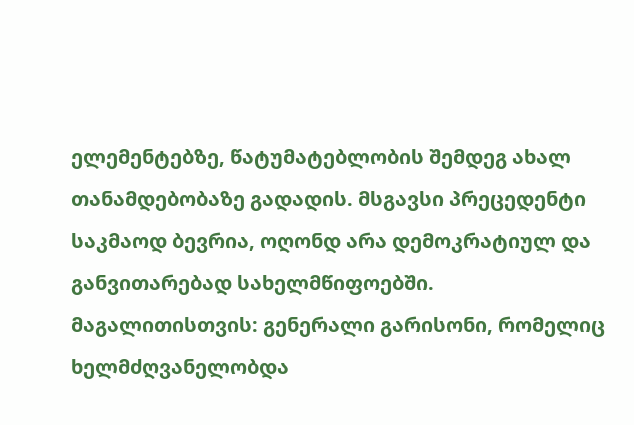ელემენტებზე, წატუმატებლობის შემდეგ ახალ თანამდებობაზე გადადის. მსგავსი პრეცედენტი საკმაოდ ბევრია, ოღონდ არა დემოკრატიულ და განვითარებად სახელმწიფოებში. მაგალითისთვის: გენერალი გარისონი, რომელიც ხელმძღვანელობდა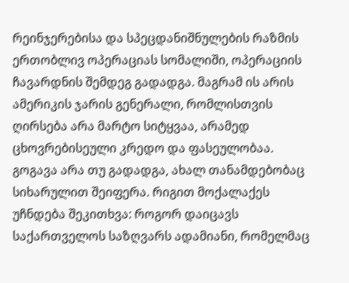რეინჯერებისა და სპეცდანიშნულების რაზმის ერთობლივ ოპერაციას სომალიში, ოპერაციის ჩავარდნის შემდეგ გადადგა. მაგრამ ის არის ამერიკის ჯარის გენერალი, რომლისთვის ღირსება არა მარტო სიტყვაა, არამედ ცხოვრებისეული კრედო და ფასეულობაა. გოგავა არა თუ გადადგა, ახალ თანამდებობაც სიხარულით შეიფერა. რიგით მოქალაქეს უჩნდება შეკითხვა: როგორ დაიცავს საქართველოს საზღვარს ადამიანი, რომელმაც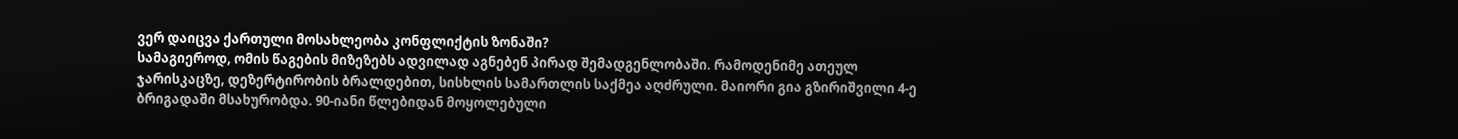ვერ დაიცვა ქართული მოსახლეობა კონფლიქტის ზონაში?
სამაგიეროდ, ომის წაგების მიზეზებს ადვილად აგნებენ პირად შემადგენლობაში. რამოდენიმე ათეულ ჯარისკაცზე, დეზერტირობის ბრალდებით, სისხლის სამართლის საქმეა აღძრული. მაიორი გია გზირიშვილი 4-ე ბრიგადაში მსახურობდა. 90-იანი წლებიდან მოყოლებული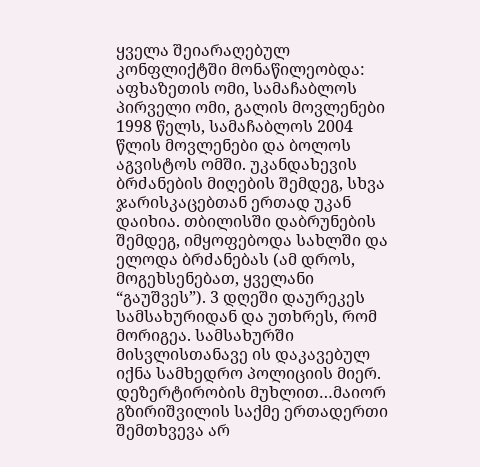ყველა შეიარაღებულ კონფლიქტში მონაწილეობდა: აფხაზეთის ომი, სამაჩაბლოს პირველი ომი, გალის მოვლენები 1998 წელს, სამაჩაბლოს 2004 წლის მოვლენები და ბოლოს აგვისტოს ომში. უკანდახევის ბრძანების მიღების შემდეგ, სხვა ჯარისკაცებთან ერთად უკან დაიხია. თბილისში დაბრუნების შემდეგ, იმყოფებოდა სახლში და ელოდა ბრძანებას (ამ დროს, მოგეხსენებათ, ყველანი “გაუშვეს”). 3 დღეში დაურეკეს სამსახურიდან და უთხრეს, რომ მორიგეა. სამსახურში მისვლისთანავე ის დაკავებულ იქნა სამხედრო პოლიციის მიერ. დეზერტირობის მუხლით…მაიორ გზირიშვილის საქმე ერთადერთი შემთხვევა არ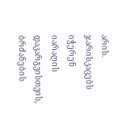არის. ჯარისკაცებს იჭერენ იარაღის დაკარგვისთვის, ბრძანების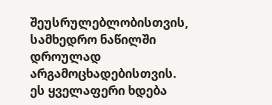შეუსრულებლობისთვის, სამხედრო ნაწილში დროულად არგამოცხადებისთვის. ეს ყველაფერი ხდება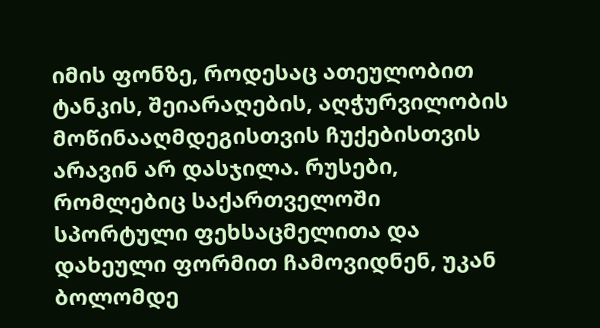იმის ფონზე, როდესაც ათეულობით ტანკის, შეიარაღების, აღჭურვილობის მოწინააღმდეგისთვის ჩუქებისთვის არავინ არ დასჯილა. რუსები, რომლებიც საქართველოში სპორტული ფეხსაცმელითა და დახეული ფორმით ჩამოვიდნენ, უკან ბოლომდე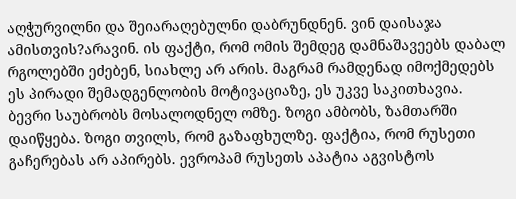აღჭურვილნი და შეიარაღებულნი დაბრუნდნენ. ვინ დაისაჯა ამისთვის?არავინ. ის ფაქტი, რომ ომის შემდეგ დამნაშავეებს დაბალ რგოლებში ეძებენ, სიახლე არ არის. მაგრამ რამდენად იმოქმედებს ეს პირადი შემადგენლობის მოტივაციაზე, ეს უკვე საკითხავია.
ბევრი საუბრობს მოსალოდნელ ომზე. ზოგი ამბობს, ზამთარში დაიწყება. ზოგი თვილს, რომ გაზაფხულზე. ფაქტია, რომ რუსეთი გაჩერებას არ აპირებს. ევროპამ რუსეთს აპატია აგვისტოს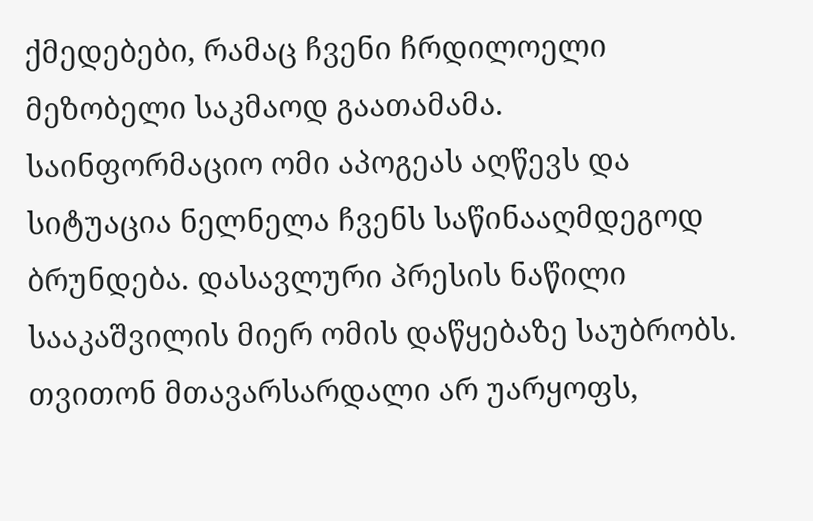ქმედებები, რამაც ჩვენი ჩრდილოელი მეზობელი საკმაოდ გაათამამა. საინფორმაციო ომი აპოგეას აღწევს და სიტუაცია ნელნელა ჩვენს საწინააღმდეგოდ ბრუნდება. დასავლური პრესის ნაწილი სააკაშვილის მიერ ომის დაწყებაზე საუბრობს. თვითონ მთავარსარდალი არ უარყოფს,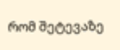რომ შეტევაზე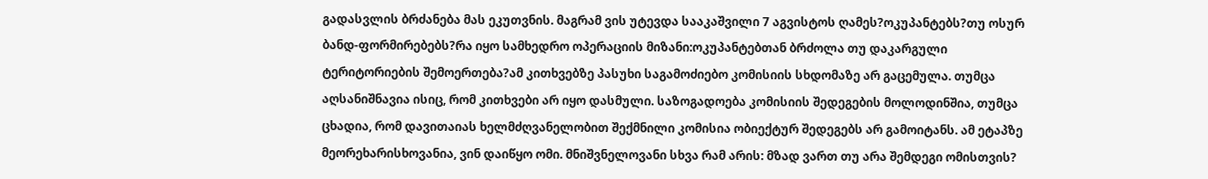გადასვლის ბრძანება მას ეკუთვნის. მაგრამ ვის უტევდა სააკაშვილი 7 აგვისტოს ღამეს?ოკუპანტებს?თუ ოსურ ბანდ-ფორმირებებს?რა იყო სამხედრო ოპერაციის მიზანი:ოკუპანტებთან ბრძოლა თუ დაკარგული ტერიტორიების შემოერთება?ამ კითხვებზე პასუხი საგამოძიებო კომისიის სხდომაზე არ გაცემულა. თუმცა აღსანიშნავია ისიც, რომ კითხვები არ იყო დასმული. საზოგადოება კომისიის შედეგების მოლოდინშია, თუმცა ცხადია, რომ დავითაიას ხელმძღვანელობით შექმნილი კომისია ობიექტურ შედეგებს არ გამოიტანს. ამ ეტაპზე მეორეხარისხოვანია, ვინ დაიწყო ომი. მნიშვნელოვანი სხვა რამ არის: მზად ვართ თუ არა შემდეგი ომისთვის?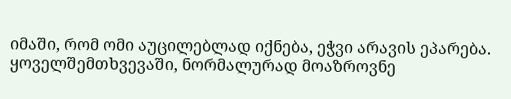იმაში, რომ ომი აუცილებლად იქნება, ეჭვი არავის ეპარება. ყოველშემთხვევაში, ნორმალურად მოაზროვნე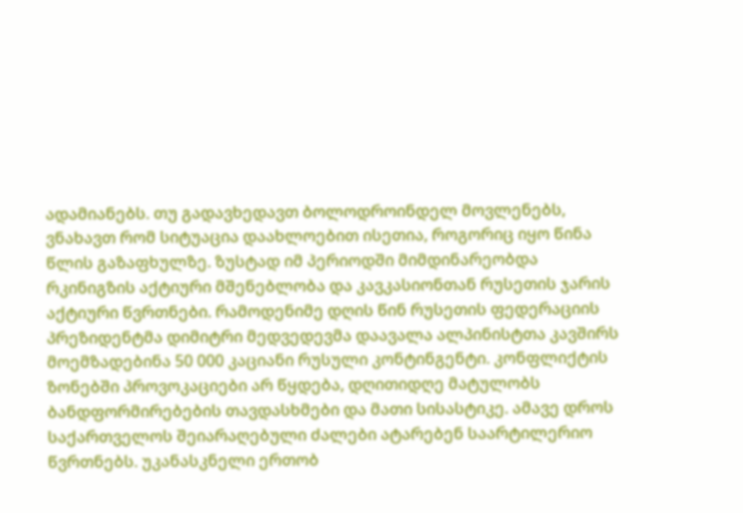ადამიანებს. თუ გადავხედავთ ბოლოდროინდელ მოვლენებს, ვნახავთ რომ სიტუაცია დაახლოებით ისეთია, როგორიც იყო წინა წლის გაზაფხულზე. ზუსტად იმ პერიოდში მიმდინარეობდა რკინიგზის აქტიური მშენებლობა და კავკასიონთან რუსეთის ჯარის აქტიური წვრთნები. რამოდენიმე დღის წინ რუსეთის ფედერაციის პრეზიდენტმა დიმიტრი მედვედევმა დაავალა ალპინისტთა კავშირს მოემზადებინა 50 000 კაციანი რუსული კონტინგენტი. კონფლიქტის ზონებში პროვოკაციები არ წყდება, დღითიდღე მატულობს ბანდფორმირებების თავდასხმები და მათი სისასტიკე. ამავე დროს საქართველოს შეიარაღებული ძალები ატარებენ საარტილერიო წვრთნებს. უკანასკნელი ერთობ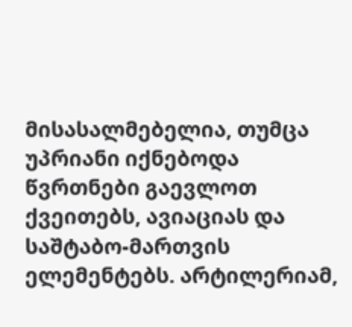მისასალმებელია, თუმცა უპრიანი იქნებოდა წვრთნები გაევლოთ ქვეითებს, ავიაციას და საშტაბო-მართვის ელემენტებს. არტილერიამ,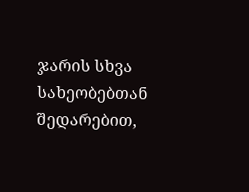ჯარის სხვა სახეობებთან შედარებით,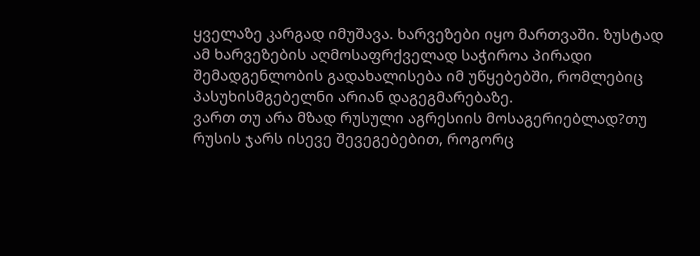ყველაზე კარგად იმუშავა. ხარვეზები იყო მართვაში. ზუსტად ამ ხარვეზების აღმოსაფრქველად საჭიროა პირადი შემადგენლობის გადახალისება იმ უწყებებში, რომლებიც პასუხისმგებელნი არიან დაგეგმარებაზე.
ვართ თუ არა მზად რუსული აგრესიის მოსაგერიებლად?თუ რუსის ჯარს ისევე შევეგებებით, როგორც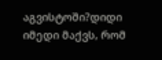აგვისტოში?დიდი იმედი მაქვს, რომ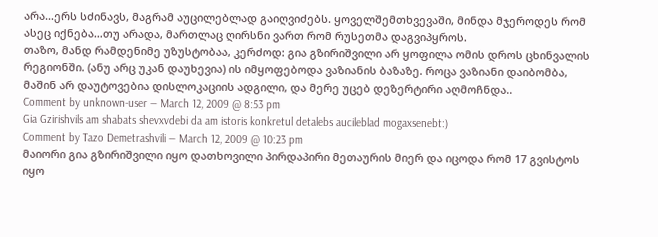არა…ერს სძინავს, მაგრამ აუცილებლად გაიღვიძებს. ყოველშემთხვევაში, მინდა მჯეროდეს რომ ასეც იქნება…თუ არადა, მართლაც ღირსნი ვართ რომ რუსეთმა დაგვიპყროს.
თაზო, მანდ რამდენიმე უზუსტობაა, კერძოდ: გია გზირიშვილი არ ყოფილა ომის დროს ცხინვალის რეგიონში. (ანუ არც უკან დაუხევია) ის იმყოფებოდა ვაზიანის ბაზაზე. როცა ვაზიანი დაიბომბა, მაშინ არ დაუტოვებია დისლოკაციის ადგილი, და მერე უცებ დეზერტირი აღმოჩნდა..
Comment by unknown-user — March 12, 2009 @ 8:53 pm
Gia Gzirishvils am shabats shevxvdebi da am istoris konkretul detalebs aucileblad mogaxsenebt:)
Comment by Tazo Demetrashvili — March 12, 2009 @ 10:23 pm
მაიორი გია გზირიშვილი იყო დათხოვილი პირდაპირი მეთაურის მიერ და იცოდა რომ 17 გვისტოს იყო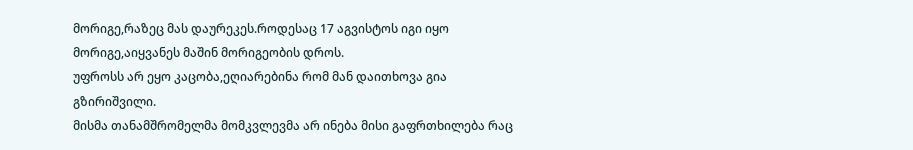მორიგე,რაზეც მას დაურეკეს.როდესაც 17 აგვისტოს იგი იყო მორიგე,აიყვანეს მაშინ მორიგეობის დროს.
უფროსს არ ეყო კაცობა,ეღიარებინა რომ მან დაითხოვა გია გზირიშვილი.
მისმა თანამშრომელმა მომკვლევმა არ ინება მისი გაფრთხილება რაც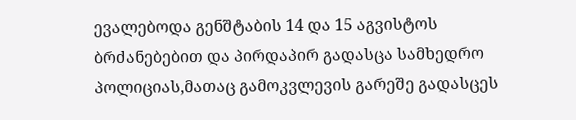ევალებოდა გენშტაბის 14 და 15 აგვისტოს ბრძანებებით და პირდაპირ გადასცა სამხედრო პოლიციას,მათაც გამოკვლევის გარეშე გადასცეს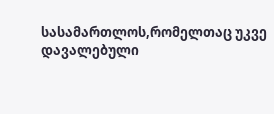სასამართლოს,რომელთაც უკვე დავალებული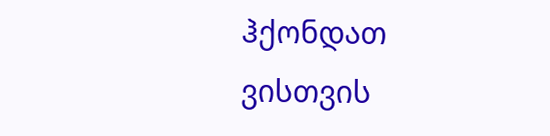ჰქონდათ ვისთვის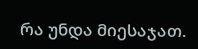რა უნდა მიესაჯათ.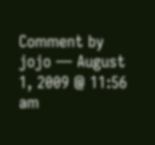Comment by jojo — August 1, 2009 @ 11:56 am